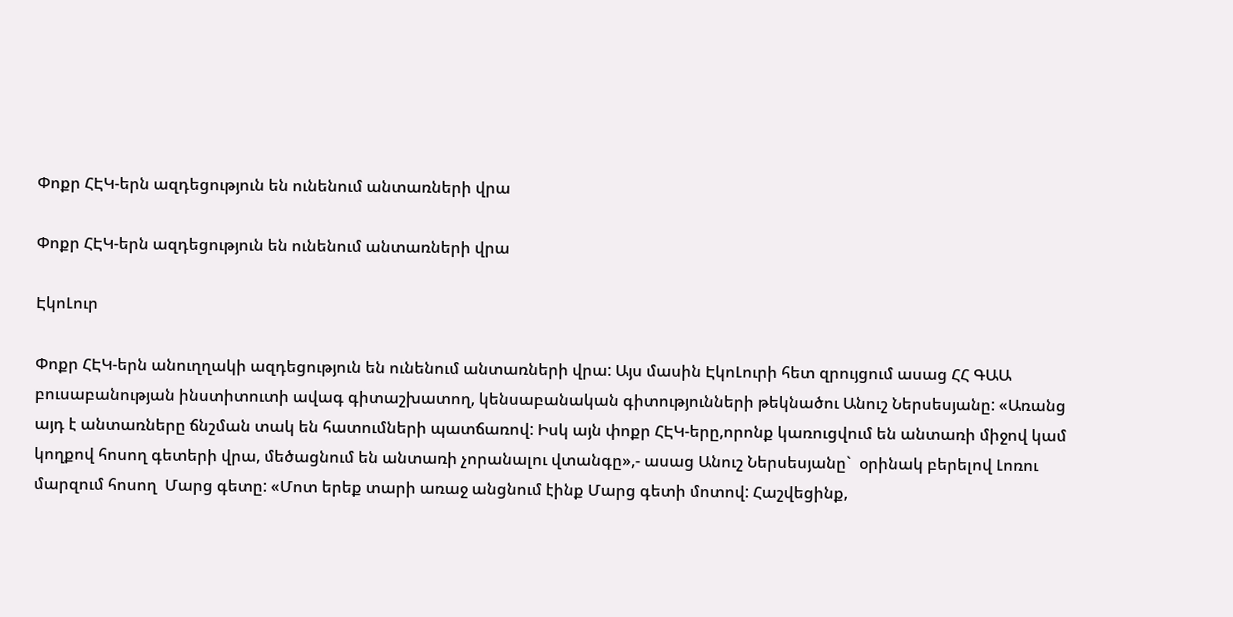Փոքր ՀԷԿ-երն ազդեցություն են ունենում անտառների վրա

Փոքր ՀԷԿ-երն ազդեցություն են ունենում անտառների վրա

ԷկոԼուր

Փոքր ՀԷԿ-երն անուղղակի ազդեցություն են ունենում անտառների վրա: Այս մասին ԷկոԼուրի հետ զրույցում ասաց ՀՀ ԳԱԱ բուսաբանության ինստիտուտի ավագ գիտաշխատող, կենսաբանական գիտությունների թեկնածու Անուշ Ներսեսյանը: «Առանց այդ է անտառները ճնշման տակ են հատումների պատճառով: Իսկ այն փոքր ՀԷԿ-երը,որոնք կառուցվում են անտառի միջով կամ կողքով հոսող գետերի վրա, մեծացնում են անտառի չորանալու վտանգը»,- ասաց Անուշ Ներսեսյանը`  օրինակ բերելով Լոռու մարզում հոսող  Մարց գետը: «Մոտ երեք տարի առաջ անցնում էինք Մարց գետի մոտով: Հաշվեցինք,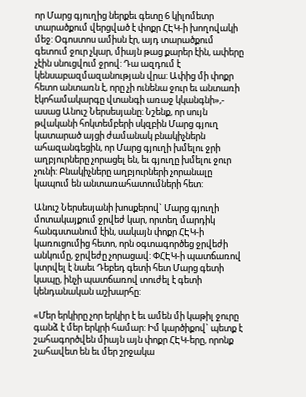որ Մարց գյուղից ներքեւ գետը 6 կիլոմետր տարածքում վերցված է փոքր ՀԷԿ-ի խողովակի մեջ: Օգոստոս ամիսն էր, այդ տարածքում գետում ջուր չկար, միայն թաց քարեր էին, ափերը չէին սնուցվում ջրով: Դա ազդում է կենսաբազմազանության վրա: Ափից մի փոքր հետո անտառն է, որը չի ունենա ջուր եւ անտառի էկոհամակարգը վտանգի առաջ կկանգնի»,- ասաց Անուշ Ներսեսյանը: Նշենք, որ սույն թվականի հոկտեմբերի սկզբին Մարց գյուղ կատարած այցի ժամանակ բնակիչներն ահազանգեցին, որ Մարց գյուղի խմելու ջրի աղբյուրները չորացել են, եւ գյուղը խմելու ջուր չունի: Բնակիչները աղբյուրների չորանալը կապում են անտառահատումների հետ:

Անուշ Ներսեսյանի խոսքերով` Մարց գյուղի մոտակայքում ջրվեժ կար, որտեղ մարդիկ հանգստանում էին, սակայն փոքր ՀԷԿ-ի կառուցումից հետո, որն օգտագործեց ջրվեժի անկումը, ջրվեժը չորացավ: ՓՀԷԿ-ի պատճառով կտրվել է նաեւ Դեբեդ գետի հետ Մարց գետի կապը, ինչի պատճառով տուժել է գետի կենդանական աշխարհը:

«Մեր երկիրը չոր երկիր է եւ ամեն մի կաթիլ ջուրը գանձ է մեր երկրի համար: Իմ կարծիքով` պետք է շահագործվեն միայն այն փոքր ՀԷԿ-երը, որոնք շահավետ են եւ մեր շրջակա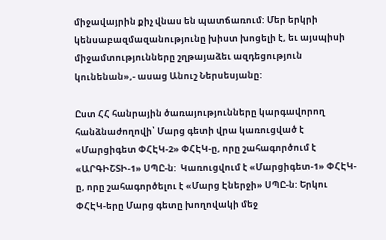միջավայրին քիչ վնաս են պատճառում: Մեր երկրի կենսաբազմազանությունը խիստ խոցելի է, եւ այսպիսի միջամտությունները շղթայաձեւ ազդեցություն կունենան»,- ասաց Անուշ Ներսեսյանը:

Ըստ ՀՀ հանրային ծառայությունները կարգավորող հանձնաժողովի՝ Մարց գետի վրա կառուցված է «Մարցիգետ ՓՀԷԿ-2» ՓՀԷԿ-ը, որը շահագործում է «ԱՐԳԻՇՏԻ-1» ՍՊԸ-ն:  Կառուցվում է «Մարցիգետ-1» ՓՀԷԿ-ը, որը շահագործելու է «Մարց Էներջի» ՍՊԸ-ն: Երկու ՓՀԷԿ-երը Մարց գետը խողովակի մեջ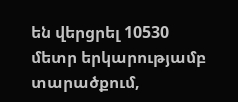են վերցրել 10530 մետր երկարությամբ տարածքում,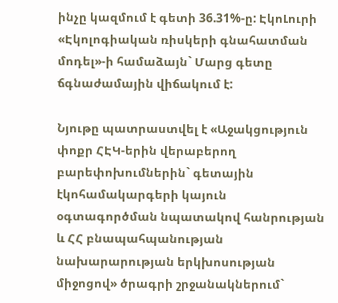ինչը կազմում է գետի 36.31%-ը: ԷկոԼուրի «Էկոլոգիական ռիսկերի գնահատման մոդել»-ի համաձայն` Մարց գետը ճգնաժամային վիճակում է:

Նյութը պատրաստվել է «Աջակցություն փոքր ՀԷԿ-երին վերաբերող բարեփոխումներին` գետային էկոհամակարգերի կայուն օգտագործման նպատակով հանրության և ՀՀ բնապահպանության նախարարության երկխոսության միջոցով» ծրագրի շրջանակներում`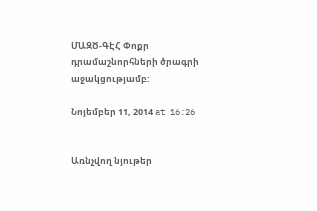ՄԱԶԾ-ԳԷՀ Փոքր դրամաշնորհների ծրագրի աջակցությամբ:

Նոյեմբեր 11, 2014 at 16:26


Առնչվող նյութեր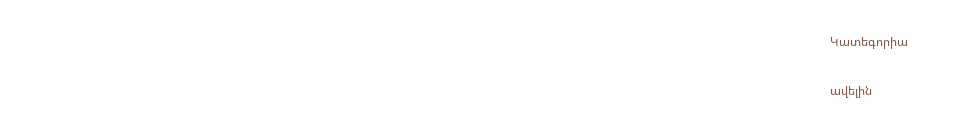Կատեգորիա

ավելին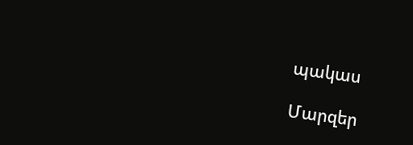պակաս

Մարզեր